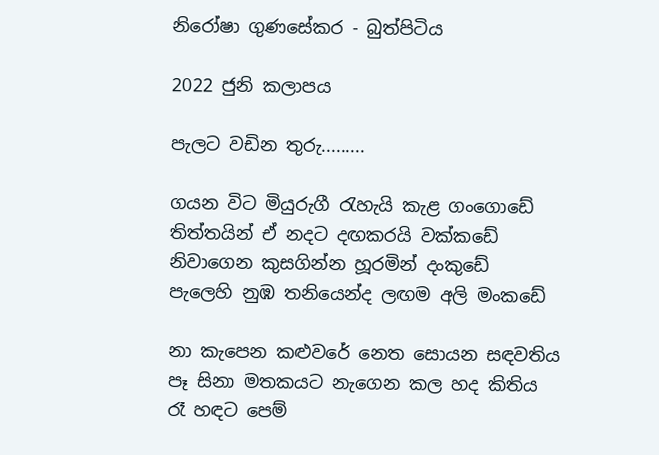නිරෝෂා ගුණසේකර - බුත්පිටිය

2022 ජුනි කලාපය

පැලට වඩින තුරු.........

ගයන විට මියුරුගී රැහැයි කැළ ගංගොඩේ
තිත්තයින් ඒ නදට දඟකරයි වක්කඩේ
නිවාගෙන කුසගින්න හූරමින් දංකුඩේ
පැලෙහි නුඹ තනියෙන්ද ලඟම අලි මංකඩේ

නා කැපෙන කළුවරේ නෙත සොයන සඳවතිය
පෑ සිනා මතකයට නැගෙන කල හද කිතිය
රෑ හඳට පෙම්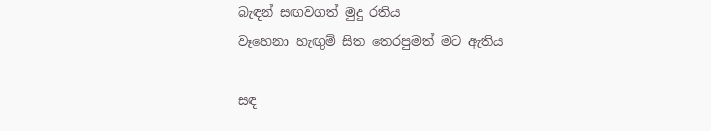බැඳන් සඟවගත් මුදු රතිය
වෑහෙනා හැඟුම් සිත තෙරපුමත් මට ඇතිය

සඳ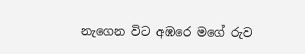නැගෙන විට අඹරෙ මගේ රුව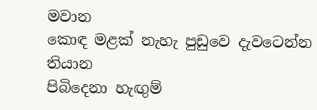මවාන
කොඳ මළක් නැහැ පුඩුවෙ දැවටෙන්න තියාන
පිබිදෙනා හැඟුම්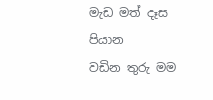මැඩ මත් දෑස පියාන
වඩින තුරු මම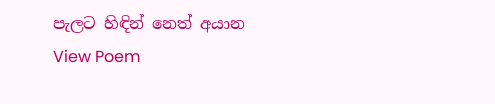පැලට හිඳින් නෙත් අයාන
View Poem